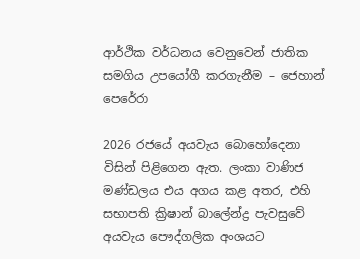ආර්ථික වර්ධනය වෙනුවෙන් ජාතික සමගිය උපයෝගී කරගැනීම – ජෙහාන් පෙරේරා

2026 රජයේ අයවැය බොහෝදෙනා විසින් පිළිගෙන ඇත. ලංකා වාණිජ මණ්ඩලය එය අගය කළ අතර, එහි සභාපති ක්‍රිෂාන් බාලේන්ද්‍ර පැවසුවේ අයවැය පෞද්ගලික අංශයට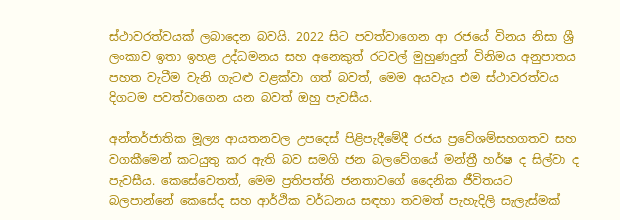ස්ථාවරත්වයක් ලබාදෙන බවයි. 2022 සිට පවත්වාගෙන ආ රජයේ විනය නිසා ශ්‍රී ලංකාව ඉතා ඉහළ උද්ධමනය සහ අනෙකුත් රටවල් මුහුණදුන් විනිමය අනුපාතය පහත වැටීම වැනි ගැටළු වළක්වා ගත් බවත්, මෙම අයවැය එම ස්ථාවරත්වය දිගටම පවත්වාගෙන යන බවත් ඔහු පැවසීය.

අන්තර්ජාතික මූල්‍ය ආයතනවල උපදෙස් පිළිපැදීමේදී රජය ප්‍රවේශම්සහගතව සහ වගකීමෙන් කටයුතු කර ඇති බව සමගි ජන බලවේගයේ මන්ත්‍රී හර්ෂ ද සිල්වා ද පැවසීය. කෙසේවෙතත්, මෙම ප්‍රතිපත්ති ජනතාවගේ දෛනික ජීවිතයට බලපාන්නේ කෙසේද සහ ආර්ථික වර්ධනය සඳහා තවමත් පැහැදිලි සැලැස්මක්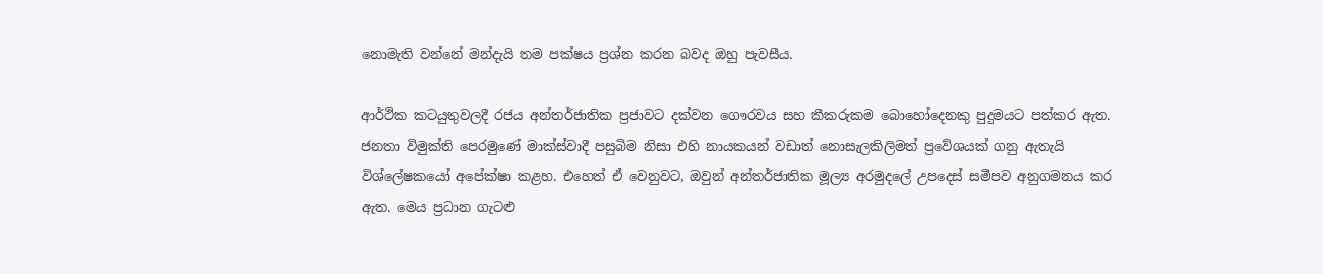නොමැති වන්නේ මන්දැයි තම පක්ෂය ප්‍රශ්න කරන බවද ඔහු පැවසීය.

ආර්ථික කටයුතුවලදී රජය අන්තර්ජාතික ප්‍රජාවට දක්වන ගෞරවය සහ කීකරුකම බොහෝදෙනකු පුදුමයට පත්කර ඇත. ජනතා විමුක්ති පෙරමුණේ මාක්ස්වාදී පසුබිම නිසා එහි නායකයන් වඩාත් නොසැලකිලිමත් ප්‍රවේශයක් ගනු ඇතැයි විශ්ලේෂකයෝ අපේක්ෂා කළහ. එහෙත් ඒ වෙනුවට, ඔවුන් අන්තර්ජාතික මූල්‍ය අරමුදලේ උපදෙස් සමීපව අනුගමනය කර ඇත. මෙය ප්‍රධාන ගැටළු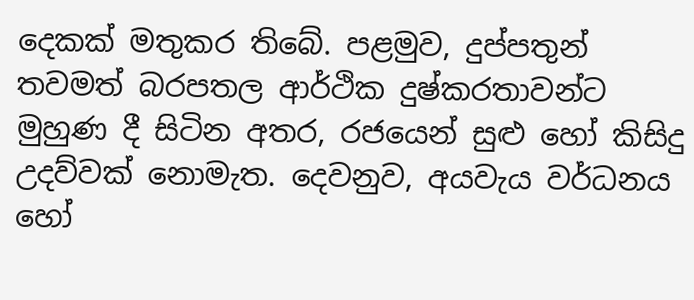දෙකක් මතුකර තිබේ. පළමුව, දුප්පතුන් තවමත් බරපතල ආර්ථික දුෂ්කරතාවන්ට මුහුණ දී සිටින අතර, රජයෙන් සුළු හෝ කිසිදු උදව්වක් නොමැත. දෙවනුව, අයවැය වර්ධනය හෝ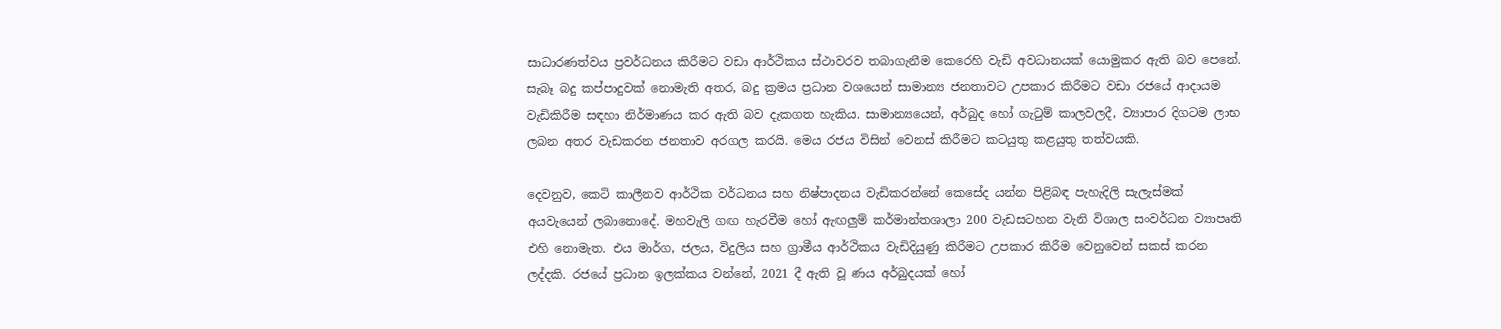සාධාරණත්වය ප්‍රවර්ධනය කිරීමට වඩා ආර්ථිකය ස්ථාවරව තබාගැනීම කෙරෙහි වැඩි අවධානයක් යොමුකර ඇති බව පෙනේ. සැබෑ බදු කප්පාදුවක් නොමැති අතර, බදු ක්‍රමය ප්‍රධාන වශයෙන් සාමාන්‍ය ජනතාවට උපකාර කිරීමට වඩා රජයේ ආදායම වැඩිකිරීම සඳහා නිර්මාණය කර ඇති බව දැකගත හැකිය. සාමාන්‍යයෙන්, අර්බුද හෝ ගැටුම් කාලවලදී, ව්‍යාපාර දිගටම ලාභ ලබන අතර වැඩකරන ජනතාව අරගල කරයි. මෙය රජය විසින් වෙනස් කිරීමට කටයුතු කළයුතු තත්වයකි.

දෙවනුව, කෙටි කාලීනව ආර්ථික වර්ධනය සහ නිෂ්පාදනය වැඩිකරන්නේ කෙසේද යන්න පිළිබඳ පැහැදිලි සැලැස්මක් අයවැයෙන් ලබානොදේ. මහවැලි ගඟ හැරවීම හෝ ඇඟලුම් කර්මාන්තශාලා 200 වැඩසටහන වැනි විශාල සංවර්ධන ව්‍යාපෘති එහි නොමැත. එය මාර්ග, ජලය, විදුලිය සහ ග්‍රාමීය ආර්ථිකය වැඩිදියුණු කිරීමට උපකාර කිරීම වෙනුවෙන් සකස් කරන ලද්දකි. රජයේ ප්‍රධාන ඉලක්කය වන්නේ, 2021 දී ඇති වූ ණය අර්බුදයක් හෝ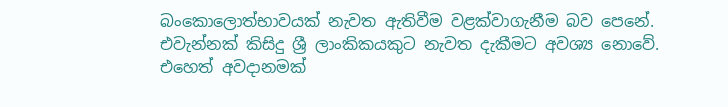බංකොලොත්භාවයක් නැවත ඇතිවීම වළක්වාගැනීම බව පෙනේ. එවැන්නක් කිසිදු ශ්‍රී ලාංකිකයකුට නැවත දැකීමට අවශ්‍ය නොවේ. එහෙත් අවදානමක්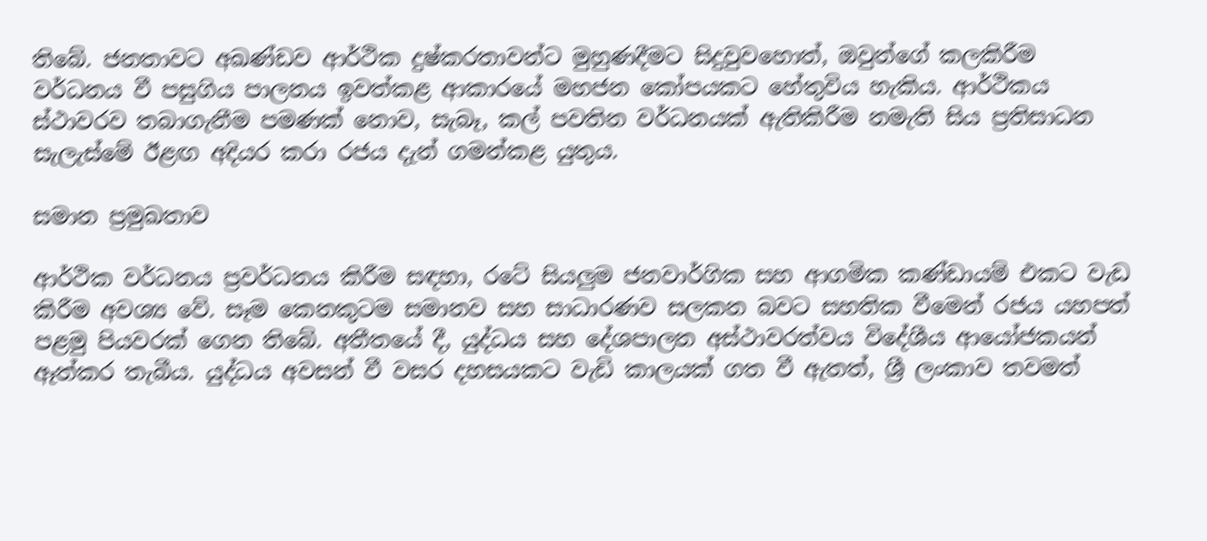තිබේ. ජනතාවට අඛණ්ඩව ආර්ථික දුෂ්කරතාවන්ට මුහුණදීමට සිදුවුවහොත්, ඔවුන්ගේ කලකිරීම වර්ධනය වී පසුගිය පාලනය ඉවත්කළ ආකාරයේ මහජන කෝපයකට හේතුවිය හැකිය. ආර්ථිකය ස්ථාවරව තබාගැනීම පමණක් නොව, සැබෑ, කල් පවතින වර්ධනයක් ඇතිකිරීම නමැති සිය ප්‍රතිසාධන සැලැස්මේ ඊළඟ අදියර කරා රජය දැන් ගමන්කළ යුතුය.

සමාන ප්‍රමුඛතාව

ආර්ථික වර්ධනය ප්‍රවර්ධනය කිරීම සඳහා, රටේ සියලුම ජනවාර්ගික සහ ආගමික කණ්ඩායම් එකට වැඩ කිරීම අවශ්‍ය වේ. සෑම කෙනකුටම සමානව සහ සාධාරණව සලකන බවට සහතික වීමෙන් රජය යහපත් පළමු පියවරක් ගෙන තිබේ. අතීතයේ දී, යුද්ධය සහ දේශපාලන අස්ථාවරත්වය විදේශීය ආයෝජකයන් ඈත්කර තැබීය. යුද්ධය අවසන් වී වසර දහසයකට වැඩි කාලයක් ගත වී ඇතත්, ශ්‍රී ලංකාව තවමත්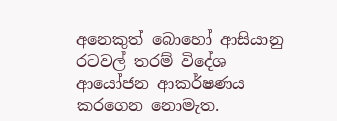අනෙකුත් බොහෝ ආසියානු රටවල් තරම් විදේශ ආයෝජන ආකර්ෂණය කරගෙන නොමැත.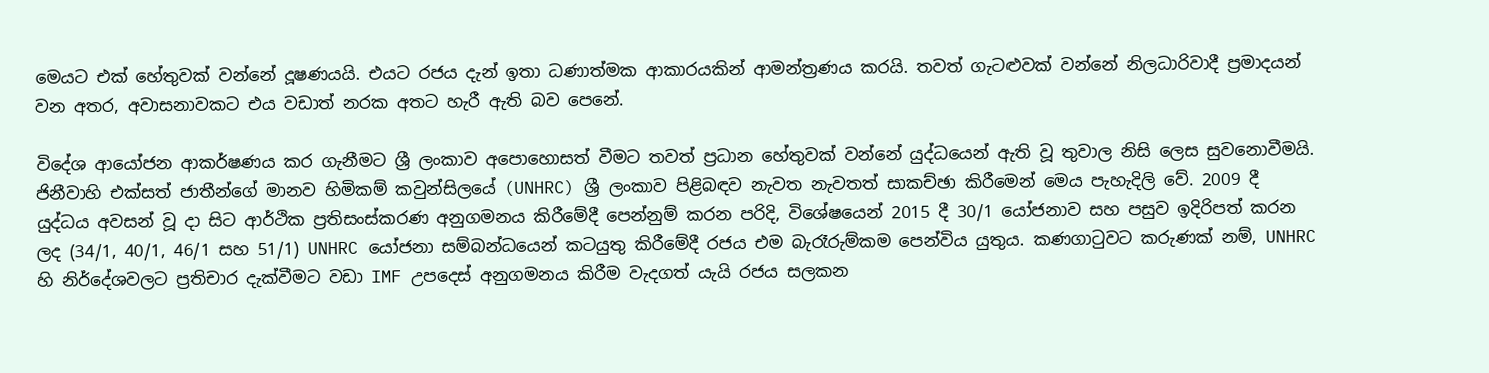මෙයට එක් හේතුවක් වන්නේ දූෂණයයි. එයට රජය දැන් ඉතා ධණාත්මක ආකාරයකින් ආමන්ත්‍රණය කරයි. තවත් ගැටළුවක් වන්නේ නිලධාරිවාදී ප්‍රමාදයන් වන අතර, අවාසනාවකට එය වඩාත් නරක අතට හැරී ඇති බව පෙනේ.

විදේශ ආයෝජන ආකර්ෂණය කර ගැනීමට ශ්‍රී ලංකාව අපොහොසත් වීමට තවත් ප්‍රධාන හේතුවක් වන්නේ යුද්ධයෙන් ඇති වූ තුවාල නිසි ලෙස සුවනොවීමයි. ජිනීවාහි එක්සත් ජාතීන්ගේ මානව හිමිකම් කවුන්සිලයේ (UNHRC) ශ්‍රී ලංකාව පිළිබඳව නැවත නැවතත් සාකච්ඡා කිරීමෙන් මෙය පැහැදිලි වේ. 2009 දී යුද්ධය අවසන් වූ දා සිට ආර්ථික ප්‍රතිසංස්කරණ අනුගමනය කිරීමේදී පෙන්නුම් කරන පරිදි, විශේෂයෙන් 2015 දී 30/1 යෝජනාව සහ පසුව ඉදිරිපත් කරන ලද (34/1, 40/1, 46/1 සහ 51/1) UNHRC යෝජනා සම්බන්ධයෙන් කටයුතු කිරීමේදී රජය එම බැරෑරුම්කම පෙන්විය යුතුය. කණගාටුවට කරුණක් නම්, UNHRC හි නිර්දේශවලට ප්‍රතිචාර දැක්වීමට වඩා IMF උපදෙස් අනුගමනය කිරීම වැදගත් යැයි රජය සලකන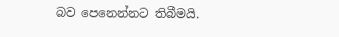බව පෙනෙන්නට තිබීමයි.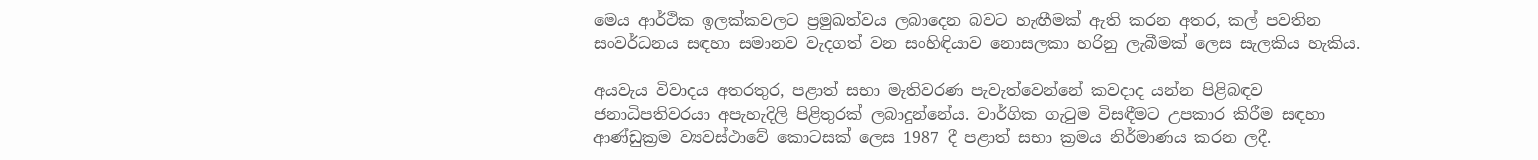මෙය ආර්ථික ඉලක්කවලට ප්‍රමුඛත්වය ලබාදෙන බවට හැඟීමක් ඇති කරන අතර, කල් පවතින සංවර්ධනය සඳහා සමානව වැදගත් වන සංහිඳියාව නොසලකා හරිනු ලැබීමක් ලෙස සැලකිය හැකිය.

අයවැය විවාදය අතරතුර, පළාත් සභා මැතිවරණ පැවැත්වෙන්නේ කවදාද යන්න පිළිබඳව ජනාධිපතිවරයා අපැහැදිලි පිළිතුරක් ලබාදුන්නේය. වාර්ගික ගැටුම විසඳීමට උපකාර කිරීම සඳහා ආණ්ඩුක්‍රම ව්‍යවස්ථාවේ කොටසක් ලෙස 1987 දී පළාත් සභා ක්‍රමය නිර්මාණය කරන ලදී.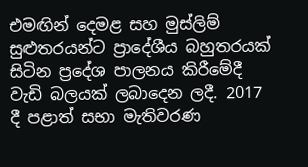එමඟින් දෙමළ සහ මුස්ලිම් සුළුතරයන්ට ප්‍රාදේශීය බහුතරයක් සිටින ප්‍රදේශ පාලනය කිරීමේදී වැඩි බලයක් ලබාදෙන ලදී. 2017 දී පළාත් සභා මැතිවරණ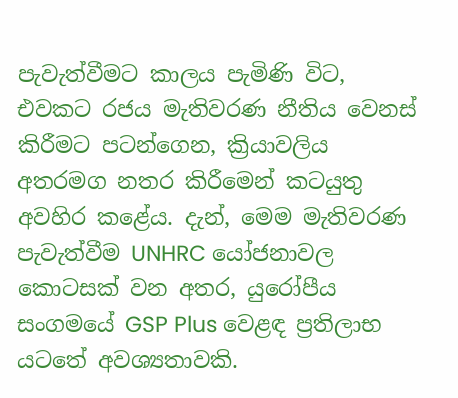පැවැත්වීමට කාලය පැමිණි විට, එවකට රජය මැතිවරණ නීතිය වෙනස් කිරීමට පටන්ගෙන, ක්‍රියාවලිය අතරමග නතර කිරීමෙන් කටයුතු අවහිර කළේය. දැන්, මෙම මැතිවරණ පැවැත්වීම UNHRC යෝජනාවල කොටසක් වන අතර, යුරෝපීය සංගමයේ GSP Plus වෙළඳ ප්‍රතිලාභ යටතේ අවශ්‍යතාවකි.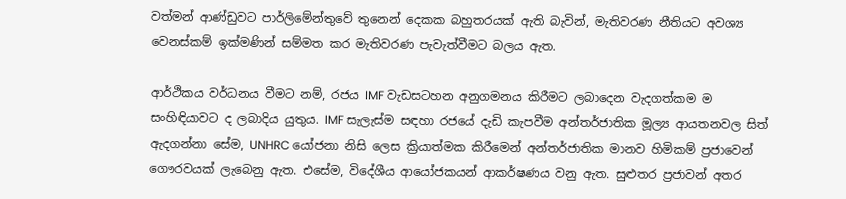වත්මන් ආණ්ඩුවට පාර්ලිමේන්තුවේ තුනෙන් දෙකක බහුතරයක් ඇති බැවින්, මැතිවරණ නීතියට අවශ්‍ය වෙනස්කම් ඉක්මණින් සම්මත කර මැතිවරණ පැවැත්වීමට බලය ඇත.

ආර්ථිකය වර්ධනය වීමට නම්, රජය IMF වැඩසටහන අනුගමනය කිරීමට ලබාදෙන වැදගත්කම ම සංහිඳියාවට ද ලබාදිය යුතුය. IMF සැලැස්ම සඳහා රජයේ දැඩි කැපවීම අන්තර්ජාතික මූල්‍ය ආයතනවල සිත් ඇදගන්නා සේම, UNHRC යෝජනා නිසි ලෙස ක්‍රියාත්මක කිරීමෙන් අන්තර්ජාතික මානව හිමිකම් ප්‍රජාවෙන් ගෞරවයක් ලැබෙනු ඇත. එසේම, විදේශීය ආයෝජකයන් ආකර්ෂණය වනු ඇත. සුළුතර ප්‍රජාවන් අතර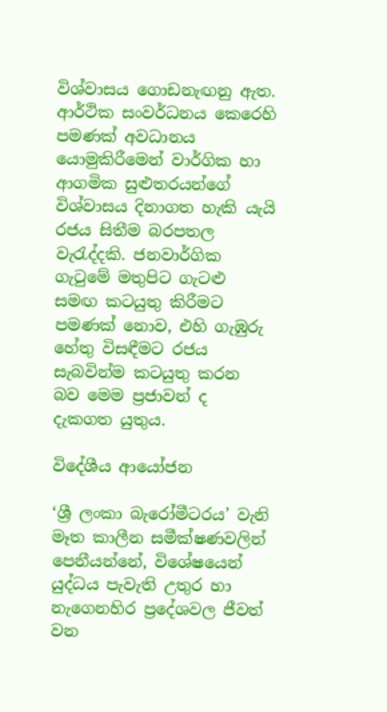විශ්වාසය ගොඩනැඟනු ඇත. ආර්ථික සංවර්ධනය කෙරෙහි පමණක් අවධානය යොමුකිරීමෙන් වාර්ගික හා ආගමික සුළුතරයන්ගේ විශ්වාසය දිනාගත හැකි යැයි රජය සිතීම බරපතල වැරැද්දකි. ජනවාර්ගික ගැටුමේ මතුපිට ගැටළු සමඟ කටයුතු කිරීමට පමණක් නොව, එහි ගැඹුරු හේතු විසඳීමට රජය සැබවින්ම කටයුතු කරන බව මෙම ප්‍රජාවන් ද දැකගත යුතුය.

විදේශීය ආයෝජන

‘ශ්‍රී ලංකා බැරෝමීටරය’ වැනි මෑත කාලීන සමීක්ෂණවලින් පෙනීයන්නේ, විශේෂයෙන් යුද්ධය පැවැති උතුර හා නැගෙනහිර ප්‍රදේශවල ජීවත් වන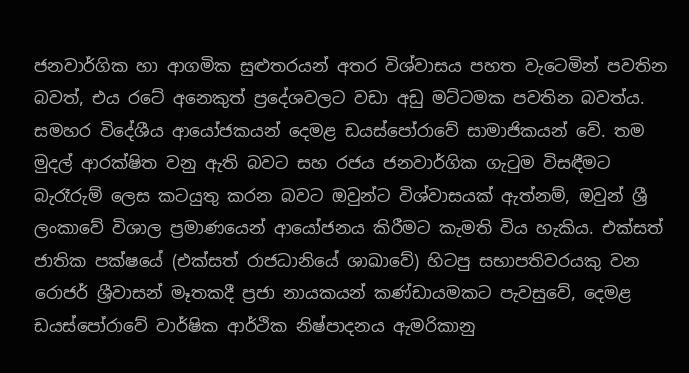ජනවාර්ගික හා ආගමික සුළුතරයන් අතර විශ්වාසය පහත වැටෙමින් පවතින බවත්, එය රටේ අනෙකුත් ප්‍රදේශවලට වඩා අඩු මට්ටමක පවතින බවත්ය. සමහර විදේශීය ආයෝජකයන් දෙමළ ඩයස්පෝරාවේ සාමාජිකයන් වේ. තම මුදල් ආරක්ෂිත වනු ඇති බවට සහ රජය ජනවාර්ගික ගැටුම විසඳීමට බැරෑරුම් ලෙස කටයුතු කරන බවට ඔවුන්ට විශ්වාසයක් ඇත්නම්, ඔවුන් ශ්‍රී ලංකාවේ විශාල ප්‍රමාණයෙන් ආයෝජනය කිරීමට කැමති විය හැකිය. එක්සත් ජාතික පක්ෂයේ (එක්සත් රාජධානියේ ශාඛාවේ) හිටපු සභාපතිවරයකු වන රොජර් ශ්‍රීවාසන් මෑතකදී ප්‍රජා නායකයන් කණ්ඩායමකට පැවසුවේ, දෙමළ ඩයස්පෝරාවේ වාර්ෂික ආර්ථික නිෂ්පාදනය ඇමරිකානු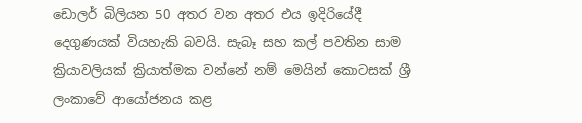ඩොලර් බිලියන 50 අතර වන අතර එය ඉදිරියේදී දෙගුණයක් වියහැකි බවයි. සැබෑ සහ කල් පවතින සාම ක්‍රියාවලියක් ක්‍රියාත්මක වන්නේ නම් මෙයින් කොටසක් ශ්‍රී ලංකාවේ ආයෝජනය කළ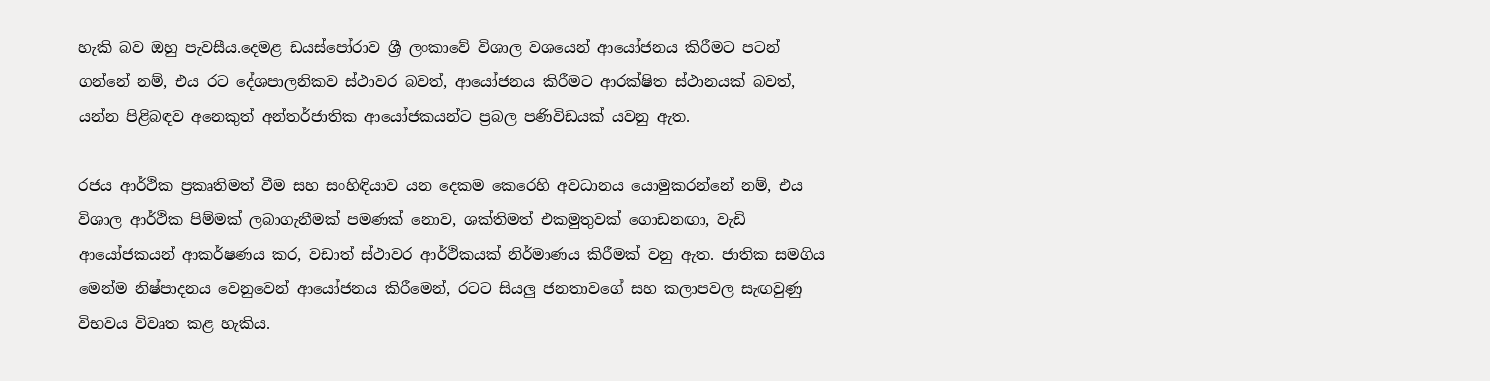හැකි බව ඔහු පැවසීය.දෙමළ ඩයස්පෝරාව ශ්‍රී ලංකාවේ විශාල වශයෙන් ආයෝජනය කිරීමට පටන් ගන්නේ නම්, එය රට දේශපාලනිකව ස්ථාවර බවත්, ආයෝජනය කිරීමට ආරක්ෂිත ස්ථානයක් බවත්, යන්න පිළිබඳව අනෙකුත් අන්තර්ජාතික ආයෝජකයන්ට ප්‍රබල පණිවිඩයක් යවනු ඇත.

රජය ආර්ථික ප්‍රකෘතිමත් වීම සහ සංහිඳියාව යන දෙකම කෙරෙහි අවධානය යොමුකරන්නේ නම්, එය විශාල ආර්ථික පිම්මක් ලබාගැනීමක් පමණක් නොව, ශක්තිමත් එකමුතුවක් ගොඩනඟා, වැඩි ආයෝජකයන් ආකර්ෂණය කර, වඩාත් ස්ථාවර ආර්ථිකයක් නිර්මාණය කිරීමක් වනු ඇත. ජාතික සමගිය මෙන්ම නිෂ්පාදනය වෙනුවෙන් ආයෝජනය කිරීමෙන්, රටට සියලු ජනතාවගේ සහ කලාපවල සැඟවුණු විභවය විවෘත කළ හැකිය.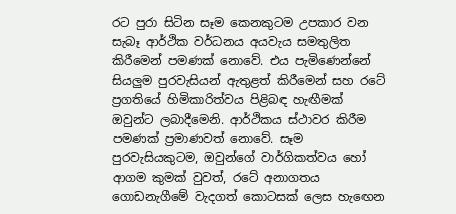රට පුරා සිටින සෑම කෙනකුටම උපකාර වන සැබෑ ආර්ථික වර්ධනය අයවැය සමතුලිත කිරීමෙන් පමණක් නොවේ. එය පැමිණෙන්නේ සියලුම පුරවැසියන් ඇතුළත් කිරීමෙන් සහ රටේ ප්‍රගතියේ හිමිකාරිත්වය පිළිබඳ හැඟීමක් ඔවුන්ට ලබාදීමෙනි. ආර්ථිකය ස්ථාවර කිරීම පමණක් ප්‍රමාණවත් නොවේ. සෑම පුරවැසියකුටම, ඔවුන්ගේ වාර්ගිකත්වය හෝ ආගම කුමක් වුවත්, රටේ අනාගතය ගොඩනැගීමේ වැදගත් කොටසක් ලෙස හැඟෙන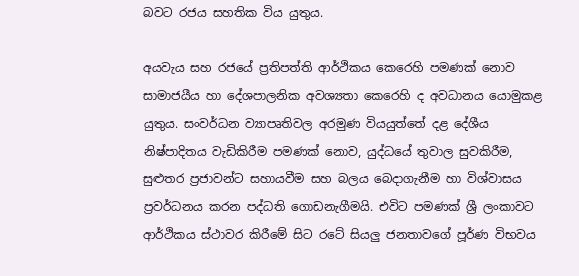බවට රජය සහතික විය යුතුය.

අයවැය සහ රජයේ ප්‍රතිපත්ති ආර්ථිකය කෙරෙහි පමණක් නොව සාමාජයීය හා දේශපාලනික අවශ්‍යතා කෙරෙහි ද අවධානය යොමුකළ යුතුය. සංවර්ධන ව්‍යාපෘතිවල අරමුණ වියයුත්තේ දළ දේශීය නිෂ්පාදිතය වැඩිකිරීම පමණක් නොව, යුද්ධයේ තුවාල සුවකිරීම, සුළුතර ප්‍රජාවන්ට සහායවීම සහ බලය බෙදාගැනීම හා විශ්වාසය ප්‍රවර්ධනය කරන පද්ධති ගොඩනැගීමයි. එවිට පමණක් ශ්‍රී ලංකාවට ආර්ථිකය ස්ථාවර කිරීමේ සිට රටේ සියලු ජනතාවගේ පූර්ණ විභවය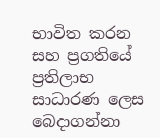භාවිත කරන සහ ප්‍රගතියේ ප්‍රතිලාභ සාධාරණ ලෙස බෙදාගන්නා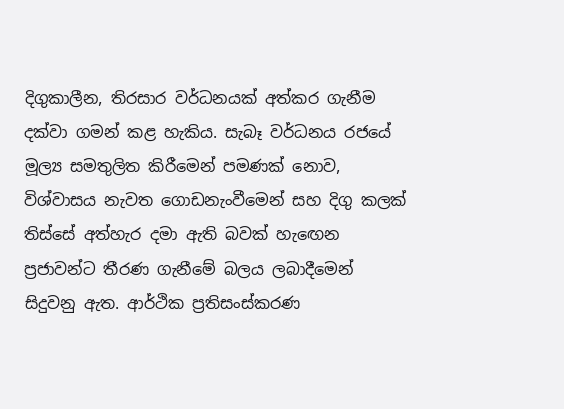දිගුකාලීන, තිරසාර වර්ධනයක් අත්කර ගැනීම දක්වා ගමන් කළ හැකිය. සැබෑ වර්ධනය රජයේ මූල්‍ය සමතුලිත කිරීමෙන් පමණක් නොව, විශ්වාසය නැවත ගොඩනැංවීමෙන් සහ දිගු කලක් තිස්සේ අත්හැර දමා ඇති බවක් හැඟෙන ප්‍රජාවන්ට තීරණ ගැනීමේ බලය ලබාදීමෙන් සිදුවනු ඇත. ආර්ථික ප්‍රතිසංස්කරණ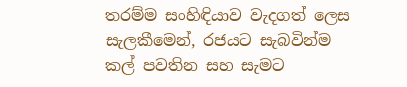තරම්ම සංහිඳියාව වැදගත් ලෙස සැලකීමෙන්, රජයට සැබවින්ම කල් පවතින සහ සැමට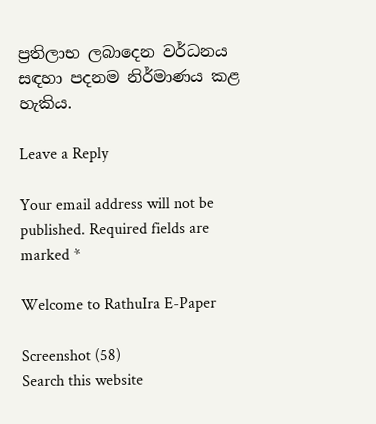ප්‍රතිලාභ ලබාදෙන වර්ධනය සඳහා පදනම නිර්මාණය කළ හැකිය.

Leave a Reply

Your email address will not be published. Required fields are marked *

Welcome to RathuIra E-Paper

Screenshot (58)
Search this website